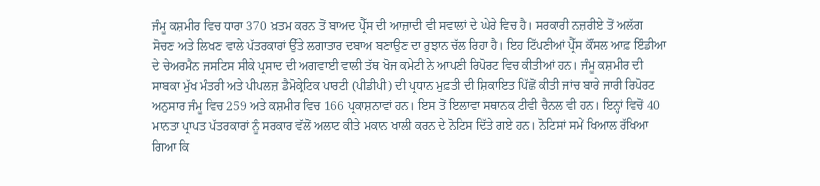ਜੰਮੂ ਕਸ਼ਮੀਰ ਵਿਚ ਧਾਰਾ 370 ਖ਼ਤਮ ਕਰਨ ਤੋਂ ਬਾਅਦ ਪ੍ਰੈੱਸ ਦੀ ਆਜ਼ਾਦੀ ਵੀ ਸਵਾਲਾਂ ਦੇ ਘੇਰੇ ਵਿਚ ਹੈ। ਸਰਕਾਰੀ ਨਜ਼ਰੀਏ ਤੋਂ ਅਲੱਗ ਸੋਚਣ ਅਤੇ ਲਿਖਣ ਵਾਲੇ ਪੱਤਰਕਾਰਾਂ ਉੱਤੇ ਲਗਾਤਾਰ ਦਬਾਅ ਬਣਾਉਣ ਦਾ ਰੁਝਾਨ ਚੱਲ ਰਿਹਾ ਹੈ। ਇਹ ਟਿੱਪਣੀਆਂ ਪ੍ਰੈੱਸ ਕੌਂਸਲ ਆਫ਼ ਇੰਡੀਆ ਦੇ ਚੇਅਰਮੈਨ ਜਸਟਿਸ ਸੀਕੇ ਪ੍ਰਸਾਦ ਦੀ ਅਗਵਾਈ ਵਾਲੀ ਤੱਥ ਖੋਜ ਕਮੇਟੀ ਨੇ ਆਪਣੀ ਰਿਪੋਰਟ ਵਿਚ ਕੀਤੀਆਂ ਹਨ। ਜੰਮੂ ਕਸ਼ਮੀਰ ਦੀ ਸਾਬਕਾ ਮੁੱਖ ਮੰਤਰੀ ਅਤੇ ਪੀਪਲਜ਼ ਡੈਮੋਕ੍ਰੇਟਿਕ ਪਾਰਟੀ (ਪੀਡੀਪੀ) ਦੀ ਪ੍ਰਧਾਨ ਮੁਫ਼ਤੀ ਦੀ ਸ਼ਿਕਾਇਤ ਪਿੱਛੋਂ ਕੀਤੀ ਜਾਂਚ ਬਾਰੇ ਜਾਰੀ ਰਿਪੋਰਟ ਅਨੁਸਾਰ ਜੰਮੂ ਵਿਚ 259 ਅਤੇ ਕਸ਼ਮੀਰ ਵਿਚ 166 ਪ੍ਰਕਾਸ਼ਨਾਵਾਂ ਹਨ। ਇਸ ਤੋਂ ਇਲਾਵਾ ਸਥਾਨਕ ਟੀਵੀ ਚੈਨਲ ਵੀ ਹਨ। ਇਨ੍ਹਾਂ ਵਿਚੋਂ 40 ਮਾਨਤਾ ਪ੍ਰਾਪਤ ਪੱਤਰਕਾਰਾਂ ਨੂੰ ਸਰਕਾਰ ਵੱਲੋਂ ਅਲਾਟ ਕੀਤੇ ਮਕਾਨ ਖਾਲੀ ਕਰਨ ਦੇ ਨੋਟਿਸ ਦਿੱਤੇ ਗਏ ਹਨ। ਨੋਟਿਸਾਂ ਸਮੇਂ ਖਿਆਲ ਰੱਖਿਆ ਗਿਆ ਕਿ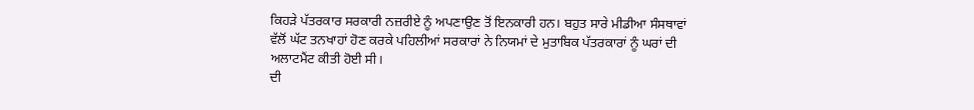ਕਿਹੜੇ ਪੱਤਰਕਾਰ ਸਰਕਾਰੀ ਨਜ਼ਰੀਏ ਨੂੰ ਅਪਣਾਉਣ ਤੋਂ ਇਨਕਾਰੀ ਹਨ। ਬਹੁਤ ਸਾਰੇ ਮੀਡੀਆ ਸੰਸਥਾਵਾਂ ਵੱਲੋਂ ਘੱਟ ਤਨਖਾਹਾਂ ਹੋਣ ਕਰਕੇ ਪਹਿਲੀਆਂ ਸਰਕਾਰਾਂ ਨੇ ਨਿਯਮਾਂ ਦੇ ਮੁਤਾਬਿਕ ਪੱਤਰਕਾਰਾਂ ਨੂੰ ਘਰਾਂ ਦੀ ਅਲਾਟਮੈਂਟ ਕੀਤੀ ਹੋਈ ਸੀ।
ਦੀ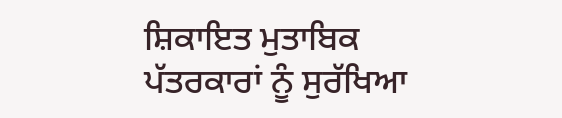ਸ਼ਿਕਾਇਤ ਮੁਤਾਬਿਕ ਪੱਤਰਕਾਰਾਂ ਨੂੰ ਸੁਰੱਖਿਆ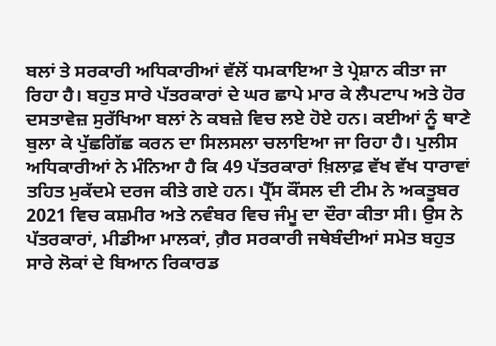ਬਲਾਂ ਤੇ ਸਰਕਾਰੀ ਅਧਿਕਾਰੀਆਂ ਵੱਲੋਂ ਧਮਕਾਇਆ ਤੇ ਪ੍ਰੇਸ਼ਾਨ ਕੀਤਾ ਜਾ ਰਿਹਾ ਹੈ। ਬਹੁਤ ਸਾਰੇ ਪੱਤਰਕਾਰਾਂ ਦੇ ਘਰ ਛਾਪੇ ਮਾਰ ਕੇ ਲੈਪਟਾਪ ਅਤੇ ਹੋਰ ਦਸਤਾਵੇਜ਼ ਸੁਰੱਖਿਆ ਬਲਾਂ ਨੇ ਕਬਜ਼ੇ ਵਿਚ ਲਏ ਹੋਏ ਹਨ। ਕਈਆਂ ਨੂੰ ਥਾਣੇ ਬੁਲਾ ਕੇ ਪੁੱਛਗਿੱਛ ਕਰਨ ਦਾ ਸਿਲਸਲਾ ਚਲਾਇਆ ਜਾ ਰਿਹਾ ਹੈ। ਪੁਲੀਸ ਅਧਿਕਾਰੀਆਂ ਨੇ ਮੰਨਿਆ ਹੈ ਕਿ 49 ਪੱਤਰਕਾਰਾਂ ਖ਼ਿਲਾਫ਼ ਵੱਖ ਵੱਖ ਧਾਰਾਵਾਂ ਤਹਿਤ ਮੁਕੱਦਮੇ ਦਰਜ ਕੀਤੇ ਗਏ ਹਨ। ਪ੍ਰੈੱਸ ਕੌਂਸਲ ਦੀ ਟੀਮ ਨੇ ਅਕਤੂਬਰ 2021 ਵਿਚ ਕਸ਼ਮੀਰ ਅਤੇ ਨਵੰਬਰ ਵਿਚ ਜੰਮੂ ਦਾ ਦੌਰਾ ਕੀਤਾ ਸੀ। ਉਸ ਨੇ ਪੱਤਰਕਾਰਾਂ, ਮੀਡੀਆ ਮਾਲਕਾਂ, ਗ਼ੈਰ ਸਰਕਾਰੀ ਜਥੇਬੰਦੀਆਂ ਸਮੇਤ ਬਹੁਤ ਸਾਰੇ ਲੋਕਾਂ ਦੇ ਬਿਆਨ ਰਿਕਾਰਡ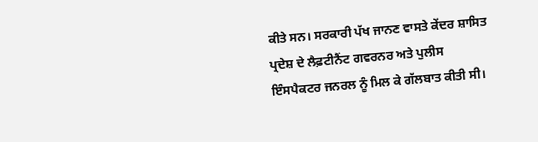ਕੀਤੇ ਸਨ। ਸਰਕਾਰੀ ਪੱਖ ਜਾਨਣ ਵਾਸਤੇ ਕੇਂਦਰ ਸ਼ਾਸਿਤ ਪ੍ਰਦੇਸ਼ ਦੇ ਲੈਫ਼ਟੀਨੈਂਟ ਗਵਰਨਰ ਅਤੇ ਪੁਲੀਸ ਇੰਸਪੈਕਟਰ ਜਨਰਲ ਨੂੰ ਮਿਲ ਕੇ ਗੱਲਬਾਤ ਕੀਤੀ ਸੀ।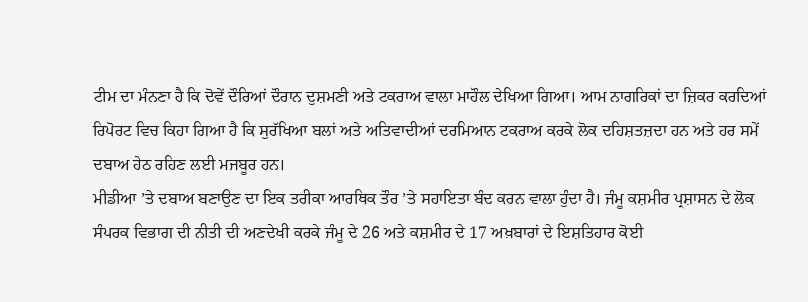ਟੀਮ ਦਾ ਮੰਨਣਾ ਹੈ ਕਿ ਦੋਵੇਂ ਦੌਰਿਆਂ ਦੌਰਾਨ ਦੁਸ਼ਮਣੀ ਅਤੇ ਟਕਰਾਅ ਵਾਲਾ ਮਾਹੌਲ ਦੇਖਿਆ ਗਿਆ। ਆਮ ਨਾਗਰਿਕਾਂ ਦਾ ਜ਼ਿਕਰ ਕਰਦਿਆਂ ਰਿਪੋਰਟ ਵਿਚ ਕਿਹਾ ਗਿਆ ਹੈ ਕਿ ਸੁਰੱਖਿਆ ਬਲਾਂ ਅਤੇ ਅਤਿਵਾਦੀਆਂ ਦਰਮਿਆਨ ਟਕਰਾਅ ਕਰਕੇ ਲੋਕ ਦਹਿਸ਼ਤਜ਼ਦਾ ਹਨ ਅਤੇ ਹਰ ਸਮੇਂ ਦਬਾਅ ਹੇਠ ਰਹਿਣ ਲਈ ਮਜਬੂਰ ਹਨ।
ਮੀਡੀਆ ’ਤੇ ਦਬਾਅ ਬਣਾਉਣ ਦਾ ਇਕ ਤਰੀਕਾ ਆਰਥਿਕ ਤੌਰ ’ਤੇ ਸਹਾਇਤਾ ਬੰਦ ਕਰਨ ਵਾਲਾ ਹੁੰਦਾ ਹੈ। ਜੰਮੂ ਕਸ਼ਮੀਰ ਪ੍ਰਸ਼ਾਸਨ ਦੇ ਲੋਕ ਸੰਪਰਕ ਵਿਭਾਗ ਦੀ ਨੀਤੀ ਦੀ ਅਣਦੇਖੀ ਕਰਕੇ ਜੰਮੂ ਦੇ 26 ਅਤੇ ਕਸ਼ਮੀਰ ਦੇ 17 ਅਖ਼ਬਾਰਾਂ ਦੇ ਇਸ਼ਤਿਹਾਰ ਕੋਈ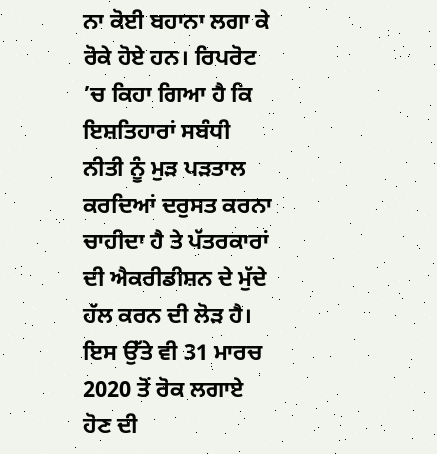ਨਾ ਕੋਈ ਬਹਾਨਾ ਲਗਾ ਕੇ ਰੋਕੇ ਹੋਏ ਹਨ। ਰਿਪਰੋਟ ’ਚ ਕਿਹਾ ਗਿਆ ਹੈ ਕਿ ਇਸ਼ਤਿਹਾਰਾਂ ਸਬੰਧੀ ਨੀਤੀ ਨੂੰ ਮੁੜ ਪੜਤਾਲ ਕਰਦਿਆਂ ਦਰੁਸਤ ਕਰਨਾ ਚਾਹੀਦਾ ਹੈ ਤੇ ਪੱਤਰਕਾਰਾਂ ਦੀ ਐਕਰੀਡੀਸ਼ਨ ਦੇ ਮੁੱਦੇ ਹੱਲ ਕਰਨ ਦੀ ਲੋੜ ਹੈ। ਇਸ ਉੱਤੇ ਵੀ 31 ਮਾਰਚ 2020 ਤੋਂ ਰੋਕ ਲਗਾਏ ਹੋਣ ਦੀ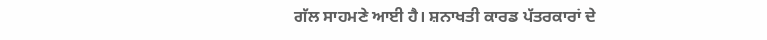ਗੱਲ ਸਾਹਮਣੇ ਆਈ ਹੈ। ਸ਼ਨਾਖਤੀ ਕਾਰਡ ਪੱਤਰਕਾਰਾਂ ਦੇ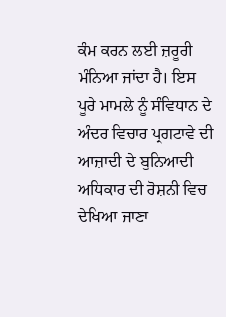ਕੰਮ ਕਰਨ ਲਈ ਜ਼ਰੂਰੀ ਮੰਨਿਆ ਜਾਂਦਾ ਹੈ। ਇਸ ਪੂਰੇ ਮਾਮਲੇ ਨੂੰ ਸੰਵਿਧਾਨ ਦੇ ਅੰਦਰ ਵਿਚਾਰ ਪ੍ਰਗਟਾਵੇ ਦੀ ਆਜ਼ਾਦੀ ਦੇ ਬੁਨਿਆਦੀ ਅਧਿਕਾਰ ਦੀ ਰੋਸ਼ਨੀ ਵਿਚ ਦੇਖਿਆ ਜਾਣਾ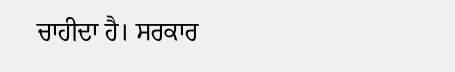ਚਾਹੀਦਾ ਹੈ। ਸਰਕਾਰ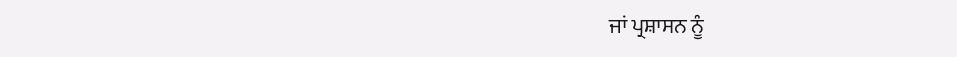ਜਾਂ ਪ੍ਰਸ਼ਾਸਨ ਨੂੰ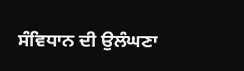ਸੰਵਿਧਾਨ ਦੀ ਉਲੰਘਣਾ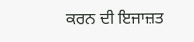ਕਰਨ ਦੀ ਇਜਾਜ਼ਤ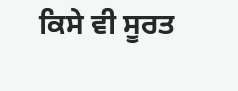ਕਿਸੇ ਵੀ ਸੂਰਤ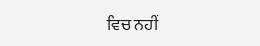ਵਿਚ ਨਹੀਂ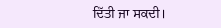ਦਿੱਤੀ ਜਾ ਸਕਦੀ।